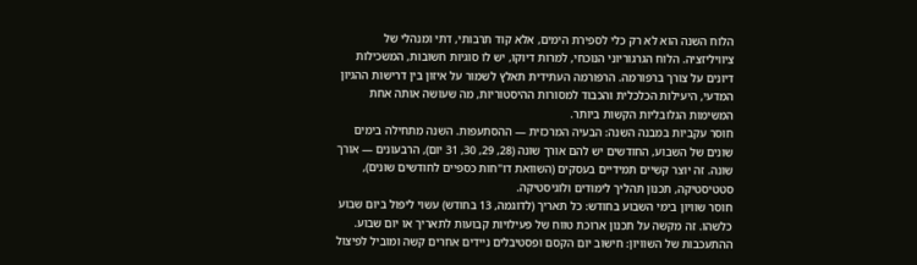הלוח השנה הוא לא רק כלי לספירת הימים, אלא קוד תרבותי, דתי ומנהלי של ציוויליזציה. הלוח הגרגוריוני הנוכחי, למרות דיוקו, יש לו סוגיות חשובות, המשכילות דיונים על צורך ברפורמה. הרפורמה העתידית תאלץ לשמור על איזון בין דרישות ההגיון המדעי, היעילות הכלכלית והכבוד למסורות ההיסטוריות, מה שעושה אותה אחת המשימות הגלובליות הקשות ביותר.
חוסר עקביות במבנה השנה: הבעיה המרכזית — ההסתעפות. השנה מתחילה בימים שונים של השבוע, החודשים יש להם אורך שונה (28, 29, 30, 31 יום), הרבעונים — אורך שונה. זה יוצר קשיים תמידיים בעסקים (השוואת דו"חות כספיים לחודשים שונים), סטטיסטיקה, תכנון תהליך לימודים ולוגיסטיקה.
חוסר שוויון בימי השבוע בחודש: כל תאריך (לדוגמה, 13 בחודש) עשוי ליפול ביום שבוע כלשהו. זה מקשה על תכנון ארוכת טווח של פעילויות קבועות לתאריך או יום שבוע.
ההתעכבות של השוויון: חישוב יום הקסם ופסטיבלים ניידים אחרים קשה ומוביל לפיצול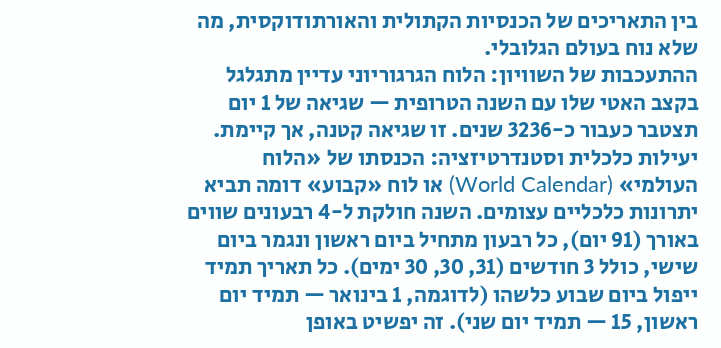בין התאריכים של הכנסיות הקתולית והאורתודוקסית, מה שלא נוח בעולם הגלובלי.
ההתעכבות של השוויון: הלוח הגרגוריוני עדיין מתגלגל בקצב האטי שלו עם השנה הטרופית — שגיאה של 1 יום תצטבר כעבור כ-3236 שנים. זו שגיאה קטנה, אך קיימת.
יעילות כלכלית וסטנדרטיזציה: הכנסתו של «הלוח העולמי» (World Calendar) או לוח «קבוע» דומה תביא יתרונות כלכליים עצומים. השנה חולקת ל-4 רבעונים שווים באורך (91 יום), כל רבעון מתחיל ביום ראשון ונגמר ביום שישי, כולל 3 חודשים (31, 30, 30 ימים). כל תאריך תמיד ייפול ביום שבוע כלשהו (לדוגמה, 1 בינואר — תמיד יום ראשון, 15 — תמיד יום שני). זה יפשיט באופן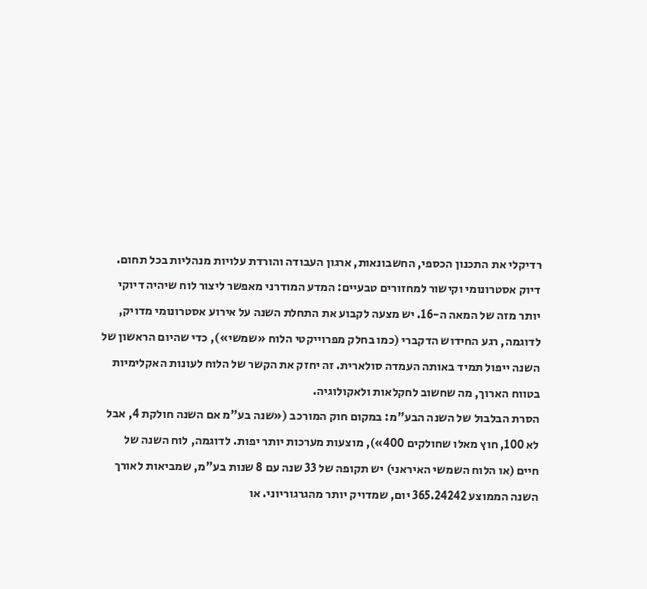רדיקלי את התכנון הכספי, החשבונאות, ארגון העבודה והורדת עלויות מנהליות בכל תחום.
דיוק אסטרונומי וקישור למחזורים טבעיים: המדע המודרני מאפשר ליצור לוח שיהיה דיוקי יותר מזה של המאה ה-16. יש מצעה לקבוע את התחלת השנה על אירוע אסטרונומי מדויק, לדוגמה, רגע החידוש הדקברי (כמו בחלק מפרוייקטי הלוח «שמשי»), כדי שהיום הראשון של השנה ייפול תמיד באותה העמדה סולארית. זה יחזק את הקשר של הלוח לעונות האקלימיות בטווח הארוך, מה שחשוב לחקלאות ולאקולוגיה.
הסרת הבלבול של השנה הבע"מ: במקום חוק המורכב («שנה בע"מ אם השנה חולקת 4, אבל לא 100, חוץ מאלו שחולקים 400»), מוצעות מערכות יותר יפות. לדוגמה, לוח השנה של חיים (או הלוח השמשי האיראני) יש תקופה של 33 שנה עם 8 שנות בע"מ, שמביאות לאורך השנה הממוצע 365.24242 יום, שמדויק יותר מהגרגוריוני. או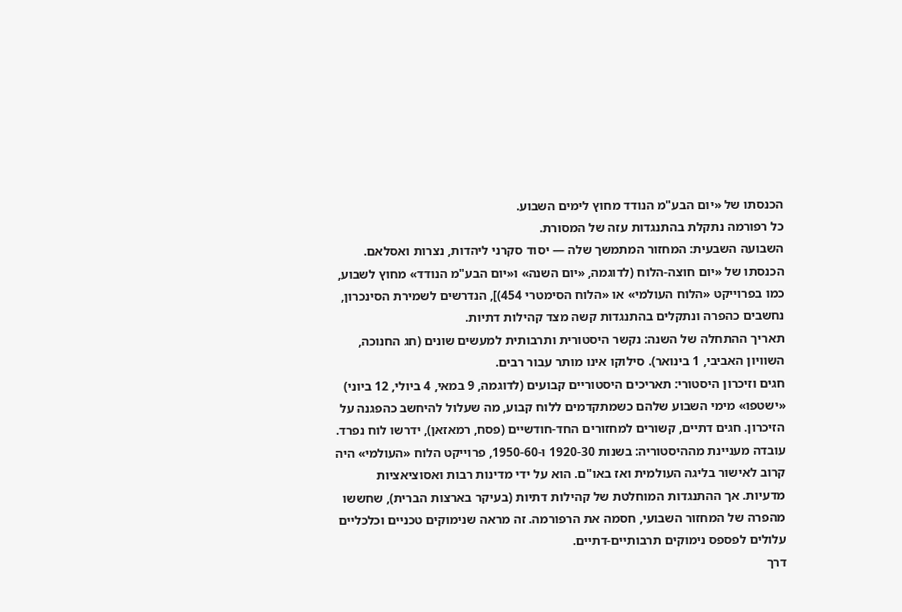הכנסתו של «יום הבע"מ הנודד מחוץ לימים השבוע.
כל רפורמה נתקלת בהתנגדות עזה של המסורת.
השבועה השבעית: המחזור המתמשך שלה — יסוד סקרני ליהדות, נצרות ואסלאם. הכנסתו של «יום חוצה-הלוח (לדוגמה, «יום השנה» ו«יום הבע"מ הנודד» מחוץ לשבוע, כמו בפרוייקט «הלוח העולמי» או «הלוח הסימטרי 454)], הנדרשים לשמירת הסינכרון, נחשבים כהפרה ונתקלים בהתנגדות קשה מצד קהילות דתיות.
תאריך ההתחלה של השנה: נקשר היסטורית ותרבותית למעשים שונים (חג החנוכה, השוויון האביבי, 1 בינואר). סילוקו אינו מותר עבור רבים.
חגים וזיכרון היסטורי: תאריכים היסטוריים קבועים (לדוגמה, 9 במאי, 4 ביולי, 12 ביוני) «ישטפו» מימי השבוע שלהם כשמתקדמים ללוח קבוע, מה שעלול להיחשב כהפגנה על הזיכרון. חגים דתיים, קשורים למחזורים החד-חודשיים (פסח, רמאזאן), ידרשו לוח נפרד.
עובדה מעניינת מההיסטוריה: בשנות 1920-30 ו-1950-60, פרוייקט הלוח «העולמי» היה קרוב לאישור בליגה העולמית ואז באו"ם. הוא על ידי מדינות רבות ואסוציאציות מדעיות. אך ההתנגדות המוחלטת של קהילות דתיות (בעיקר בארצות הברית), שחששו מהפרה של המחזור השבועי, חסמה את הרפורמה. זה מראה שנימוקים טכניים וכלכליים עלולים לפספס נימוקים תרבותיים-דתיים.
דרך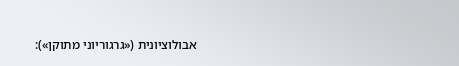אבולוציונית («גרגוריוני מתוקן»):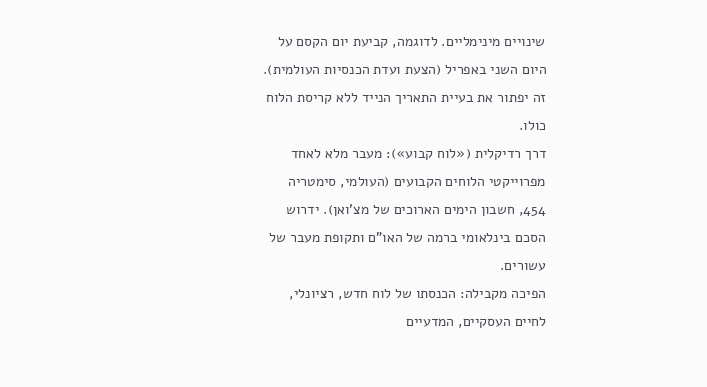שינויים מינימליים. לדוגמה, קביעת יום הקסם על היום השני באפריל (הצעת ועדת הכנסיות העולמית). זה יפתור את בעיית התאריך הנייד ללא קריסת הלוח כולו.
דרך רדיקלית («לוח קבוע»): מעבר מלא לאחד מפרוייקטי הלוחים הקבועים (העולמי, סימטריה 454, חשבון הימים הארוכים של מצ'ואן). ידרוש הסכם בינלאומי ברמה של האו"ם ותקופת מעבר של עשורים.
הפיכה מקבילה: הכנסתו של לוח חדש, רציונלי, לחיים העסקיים, המדעיים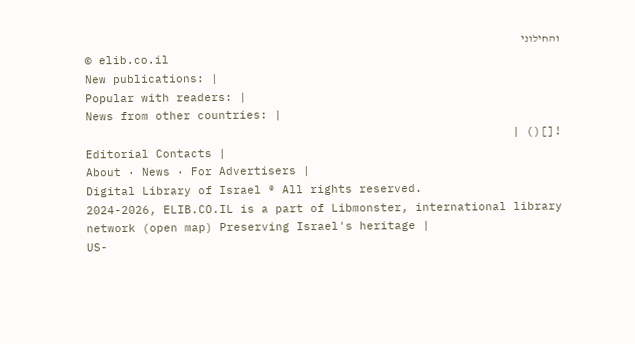והחילוני
© elib.co.il
New publications: |
Popular with readers: |
News from other countries: |
![]() |
Editorial Contacts |
About · News · For Advertisers |
Digital Library of Israel ® All rights reserved.
2024-2026, ELIB.CO.IL is a part of Libmonster, international library network (open map) Preserving Israel's heritage |
US-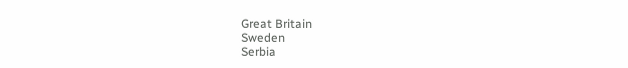Great Britain
Sweden
Serbia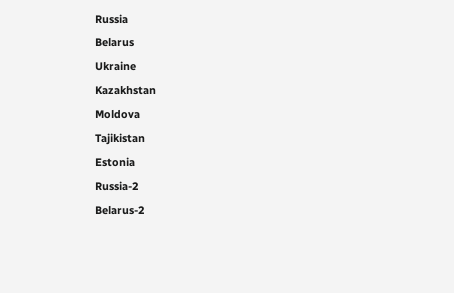Russia
Belarus
Ukraine
Kazakhstan
Moldova
Tajikistan
Estonia
Russia-2
Belarus-2